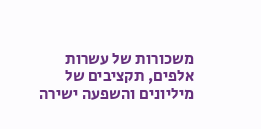משכורות של עשרות אלפים, תקציבים של מיליונים והשפעה ישירה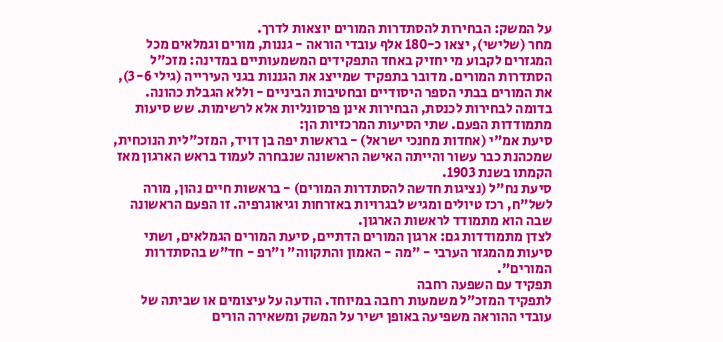על המשק: הבחירות להסתדרות המורים יוצאות לדרך.
מחר (שלישי), יצאו כ-180 אלף עובדי הוראה - גננות, מורים וגמלאים מכל המגזרים לקבוע מי יחזיק באחד התפקידים המשמעותיים במדינה: מזכ"ל הסתדרות המורים. מדובר בתפקיד שמייצג את הגננות בגני העירייה (גילי 3-6), את המורים בבתי הספר היסודיים ובחטיבות הביניים - וללא הגבלת כהונה.
בדומה לבחירות לכנסת, הבחירות אינן פרסונליות אלא לרשימות. שש סיעות מתמודדות הפעם. שתי הסיעות המרכזיות הן:
סיעת אמ"י (אחדות מחנכי ישראל) - בראשות יפה בן דויד, המזכ"לית הנוכחית, שמכהנת כבר עשור והייתה האישה הראשונה שנבחרה לעמוד בראש הארגון מאז הקמתו בשנת 1903.
סיעת נח"ל (נציגות חדשה להסתדרות המורים) - בראשות חיים נהון, מורה לשל"ח, רכז טיולים ומגיש לבגרויות באזרחות וגיאוגרפיה. זו הפעם הראשונה שבה הוא מתמודד לראשות הארגון.
לצדן מתמודדות גם: ארגון המורים הדתיים, סיעת המורים הגמלאים, ושתי סיעות מהמגזר הערבי - "מה - האמון והתקווה" ו"רפ - חד"ש בהסתדרות המורים".
תפקיד עם השפעה רחבה
לתפקיד המזכ"ל משמעות רחבה במיוחד. הודעה על עיצומים או שביתה של עובדי ההוראה משפיעה באופן ישיר על המשק ומשאירה הורים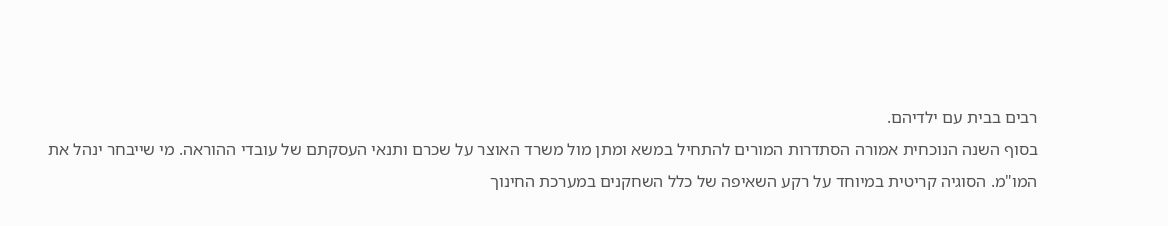רבים בבית עם ילדיהם.
בסוף השנה הנוכחית אמורה הסתדרות המורים להתחיל במשא ומתן מול משרד האוצר על שכרם ותנאי העסקתם של עובדי ההוראה. מי שייבחר ינהל את המו"מ. הסוגיה קריטית במיוחד על רקע השאיפה של כלל השחקנים במערכת החינוך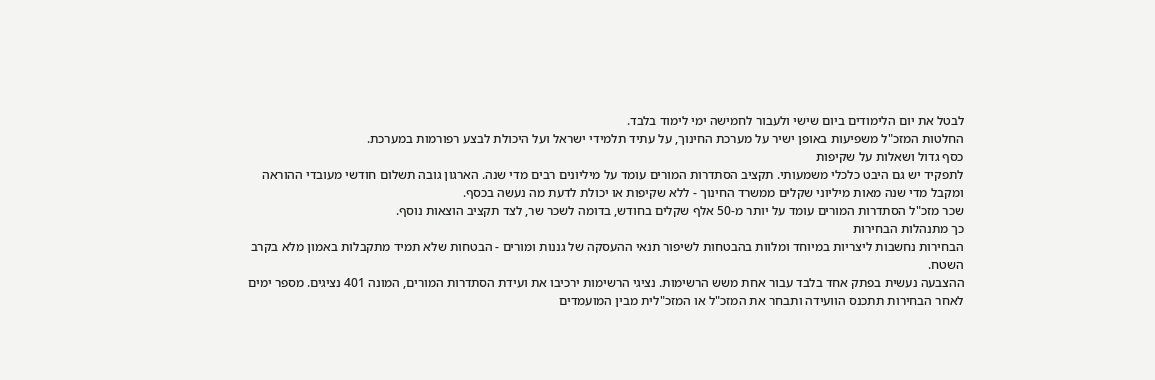לבטל את יום הלימודים ביום שישי ולעבור לחמישה ימי לימוד בלבד.
החלטות המזכ"ל משפיעות באופן ישיר על מערכת החינוך, על עתיד תלמידי ישראל ועל היכולת לבצע רפורמות במערכת.
כסף גדול ושאלות על שקיפות
לתפקיד יש גם היבט כלכלי משמעותי. תקציב הסתדרות המורים עומד על מיליונים רבים מדי שנה. הארגון גובה תשלום חודשי מעובדי ההוראה ומקבל מדי שנה מאות מיליוני שקלים ממשרד החינוך - ללא שקיפות או יכולת לדעת מה נעשה בכסף.
שכר מזכ"ל הסתדרות המורים עומד על יותר מ-50 אלף שקלים בחודש, בדומה לשכר שר, לצד תקציב הוצאות נוסף.
כך מתנהלות הבחירות
הבחירות נחשבות ליצריות במיוחד ומלוות בהבטחות לשיפור תנאי ההעסקה של גננות ומורים - הבטחות שלא תמיד מתקבלות באמון מלא בקרב השטח.
ההצבעה נעשית בפתק אחד בלבד עבור אחת משש הרשימות. נציגי הרשימות ירכיבו את ועידת הסתדרות המורים, המונה 401 נציגים. מספר ימים לאחר הבחירות תתכנס הוועידה ותבחר את המזכ"ל או המזכ"לית מבין המועמדים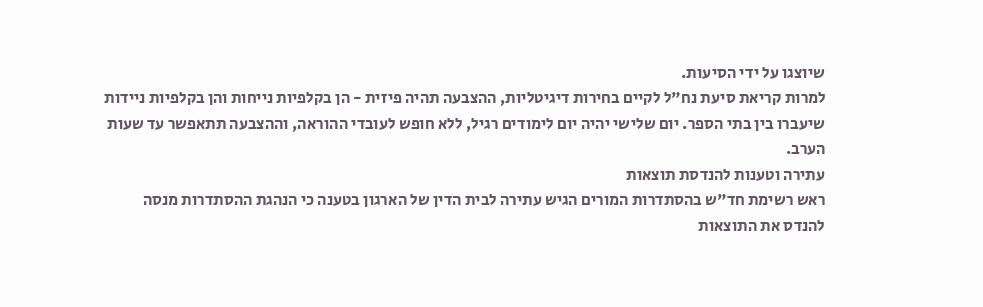שיוצגו על ידי הסיעות.
למרות קריאת סיעת נח"ל לקיים בחירות דיגיטליות, ההצבעה תהיה פיזית - הן בקלפיות נייחות והן בקלפיות ניידות שיעברו בין בתי הספר. יום שלישי יהיה יום לימודים רגיל, ללא חופש לעובדי ההוראה, וההצבעה תתאפשר עד שעות הערב.
עתירה וטענות להנדסת תוצאות
ראש רשימת חד"ש בהסתדרות המורים הגיש עתירה לבית הדין של הארגון בטענה כי הנהגת ההסתדרות מנסה להנדס את התוצאות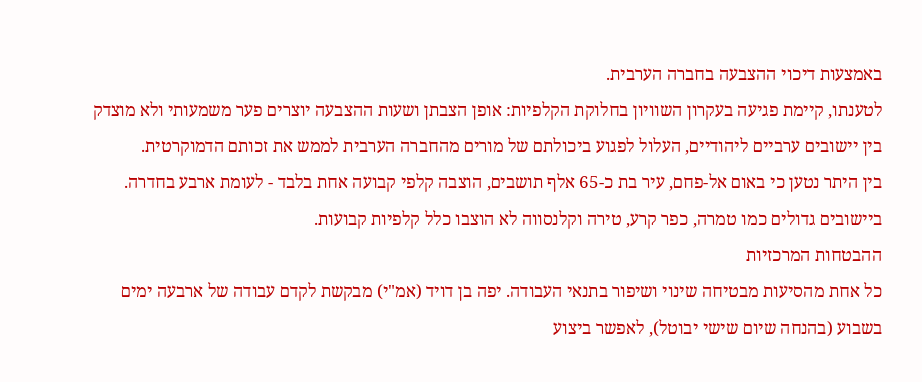באמצעות דיכוי ההצבעה בחברה הערבית.
לטענתו, קיימת פגיעה בעקרון השוויון בחלוקת הקלפיות: אופן הצבתן ושעות ההצבעה יוצרים פער משמעותי ולא מוצדק בין יישובים ערביים ליהודיים, העלול לפגוע ביכולתם של מורים מהחברה הערבית לממש את זכותם הדמוקרטית.
בין היתר נטען כי באום אל-פחם, עיר בת כ-65 אלף תושבים, הוצבה קלפי קבועה אחת בלבד - לעומת ארבע בחדרה. ביישובים גדולים כמו טמרה, כפר קרע, טירה וקלנסווה לא הוצבו כלל קלפיות קבועות.
ההבטחות המרכזיות
כל אחת מהסיעות מבטיחה שינוי ושיפור בתנאי העבודה. יפה בן דויד (אמ"י) מבקשת לקדם עבודה של ארבעה ימים בשבוע (בהנחה שיום שישי יבוטל), לאפשר ביצוע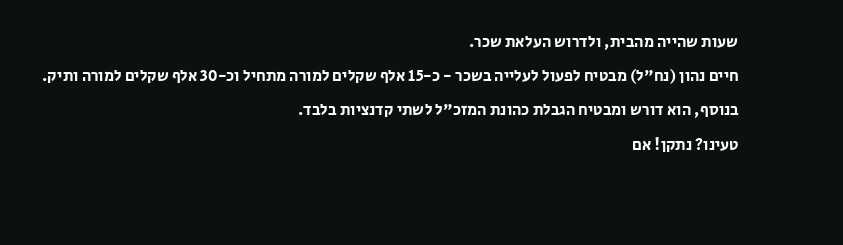שעות שהייה מהבית, ולדרוש העלאת שכר.
חיים נהון (נח"ל) מבטיח לפעול לעלייה בשכר - כ-15 אלף שקלים למורה מתחיל וכ-30 אלף שקלים למורה ותיק. בנוסף, הוא דורש ומבטיח הגבלת כהונת המזכ"ל לשתי קדנציות בלבד.
טעינו? נתקן! אם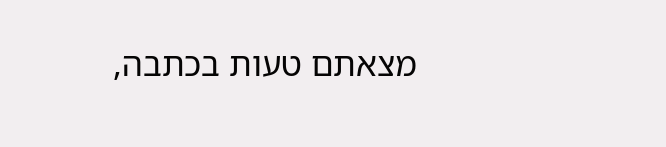מצאתם טעות בכתבה,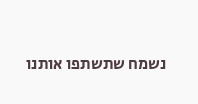נשמח שתשתפו אותנו